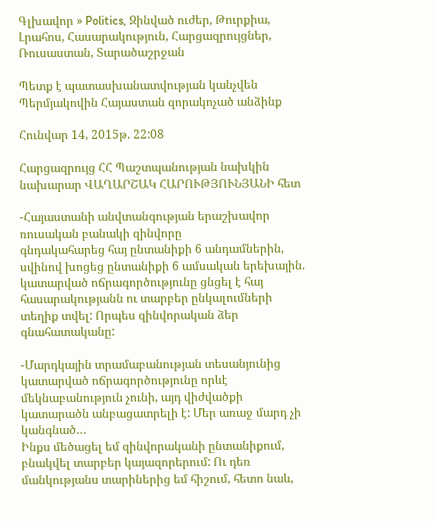Գլխավոր » Politics, Զինված ուժեր, Թուրքիա, Լրահոս, Հասարակություն, Հարցազրույցներ, Ռուսաստան, Տարածաշրջան

Պետք է պատասխանատվության կանչվեն Պերմյակովին Հայաստան զորակոչած անձինք

Հունվար 14, 2015թ. 22:08

Հարցազրույց ՀՀ Պաշտպանության նախկին նախարար ՎԱՂԱՐՇԱԿ ՀԱՐՈՒԹՅՈՒՆՅԱՆԻ հետ

-Հայաստանի անվտանգության երաշխավոր ռուսական բանակի զինվորը
գնդակահարեց հայ ընտանիքի 6 անդամներին, սվինով խոցեց ընտանիքի 6 ամսական երեխային. կատարված ոճրագործությունը ցնցել է հայ հասարակությանն ու տարբեր ընկալումների տեղիք տվել: Որպես զինվորական ձեր գնահատականը:

-Մարդկային տրամաբանության տեսանյունից կատարված ոճրագործությունը որևէ մեկնաբանություն չունի, այդ վիժվածքի կատարածն անբացատրելի է: Մեր առաջ մարդ չի կանգնած…
Ինքս մեծացել եմ զինվորականի ընտանիքում, բնակվել տարբեր կայազորերում: Ու դեռ մանկությանս տարիներից եմ հիշում, հետո նաև,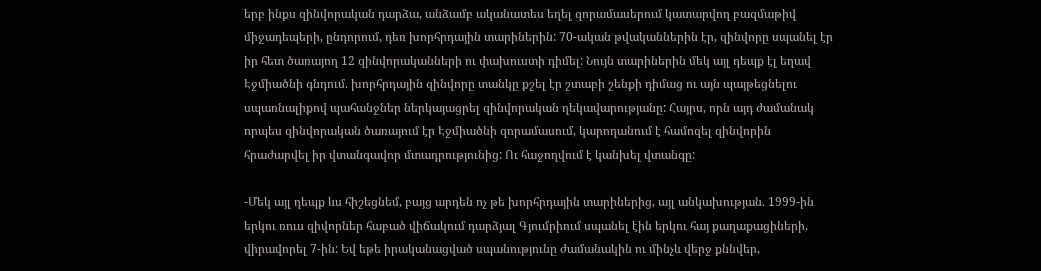երբ ինքս զինվորական դարձա, անձամբ ականատես եղել զորամասերում կատարվող բազմաթիվ միջադեպերի, ընդորում, դեռ խորհրդային տարիներին: 70-ական թվականներին էր, զինվորը սպանել էր իր հետ ծառայող 12 զինվորականների ու փախուստի դիմել: Նույն տարիներին մեկ այլ դեպք էլ եղավ Էջմիածնի գնդում. խորհրդային զինվորը տանկը քշել էր շտաբի շենքի դիմաց ու այն պայթեցնելու սպառնալիքով պահանջներ ներկայացրել զինվորական ղեկավարությանը: Հայրս, որն այդ ժամանակ որպես զինվորական ծառայում էր Էջմիածնի զորամասում, կարողանում է համոզել զինվորին հրաժարվել իր վտանգավոր մտադրությունից: Ու հաջողվում է կանխել վտանգը:

-Մեկ այլ դեպք ևս հիշեցնեմ, բայց արդեն ոչ թե խորհրդային տարիներից, այլ անկախության. 1999-ին երկու ռուս զիվորներ հաբած վիճակում դարձյալ Գյումրիում սպանել էին երկու հայ քաղաքացիների, վիրավորել 7-ին: Եվ եթե իրականացված սպանությունը ժամանակին ու մինչև վերջ քննվեր,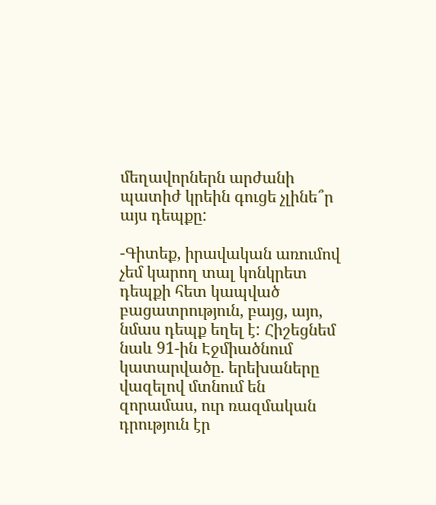մեղավորներն արժանի պատիժ կրեին գուցե չլինե՞ր այս դեպքը:

-Գիտեք, իրավական առումով չեմ կարող տալ կոնկրետ դեպքի հետ կապված բացատրություն, բայց, այո, նմաս դեպք եղել է: Հիշեցնեմ նաև 91-ին Էջմիածնում կատարվածը. երեխաները վազելով մտնում են զորամաս, ուր ռազմական դրություն էր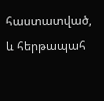հաստատված, և հերթապահ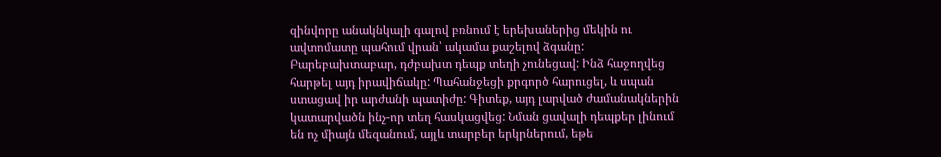զինվորը անակնկալի գալով բռնում է երեխաներից մեկին ու ավտոմատը պահում վրան՝ ակամա քաշելով ձգանը: Բարեբախտաբար, դժբախտ դեպք տեղի չունեցավ: Ինձ հաջողվեց հարթել այդ իրավիճակը: Պահանջեցի քրգործ հարուցել, և սպան ստացավ իր արժանի պատիժը: Գիտեք, այդ լարված ժամանակներին կատարվածն ինչ-որ տեղ հասկացվեց: Նման ցավալի դեպքեր լինում են ոչ միայն մեզանում, այլև տարբեր երկրներում, եթե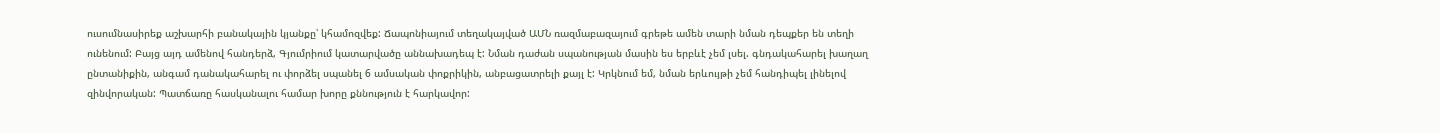ուսումնասիրեք աշխարհի բանակային կյանքը՝ կհամոզվեք: Ճապոնիայում տեղակայված ԱՄՆ ռազմաբազայում գրեթե ամեն տարի նման դեպքեր են տեղի ունենում: Բայց այդ ամենով հանդերձ, Գյումրիում կատարվածը աննախադեպ է: Նման դաժան սպանության մասին ես երբևէ չեմ լսել. գնդակահարել խաղաղ ընտանիքին, անգամ դանակահարել ու փորձել սպանել 6 ամսական փոքրիկին, անբացատրելի քայլ է: Կրկնում եմ, նման երևույթի չեմ հանդիպել լինելով զինվորական: Պատճառը հասկանալու համար խորը քննություն է հարկավոր: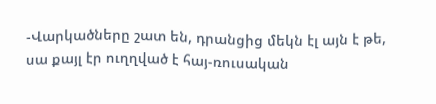-Վարկածները շատ են, դրանցից մեկն էլ այն է թե, սա քայլ էր ուղղված է հայ-ռուսական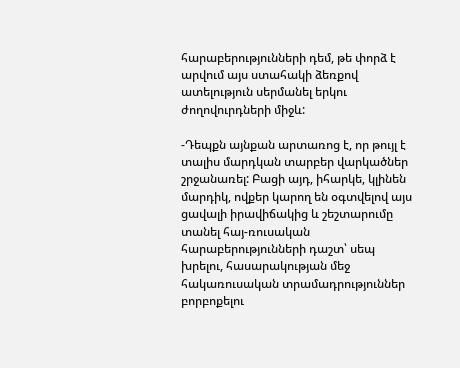հարաբերությունների դեմ, թե փորձ է արվում այս ստահակի ձեռքով ատելություն սերմանել երկու ժողովուրդների միջև:

-Դեպքն այնքան արտառոց է, որ թույլ է տալիս մարդկան տարբեր վարկածներ շրջանառել: Բացի այդ, իհարկե, կլինեն մարդիկ, ովքեր կարող են օգտվելով այս ցավալի իրավիճակից և շեշտարումը տանել հայ-ռուսական հարաբերությունների դաշտ՝ սեպ խրելու, հասարակության մեջ հակառուսական տրամադրություններ բորբոքելու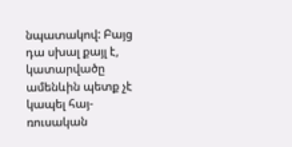նպատակով: Բայց դա սխալ քայլ է, կատարվածը ամենևին պետք չէ կապել հայ-ռուսական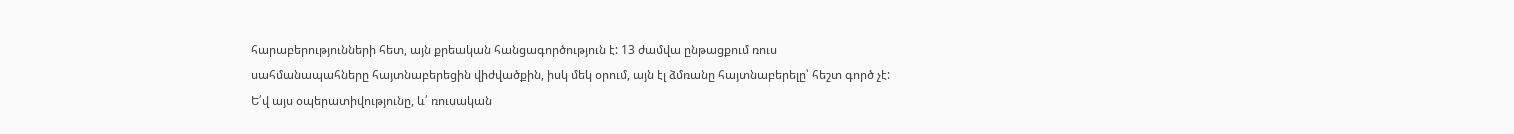հարաբերությունների հետ, այն քրեական հանցագործություն է: 13 ժամվա ընթացքում ռուս սահմանապահները հայտնաբերեցին վիժվածքին, իսկ մեկ օրում, այն էլ ձմռանը հայտնաբերելը՝ հեշտ գործ չէ: Ե՛վ այս օպերատիվությունը, և՛ ռուսական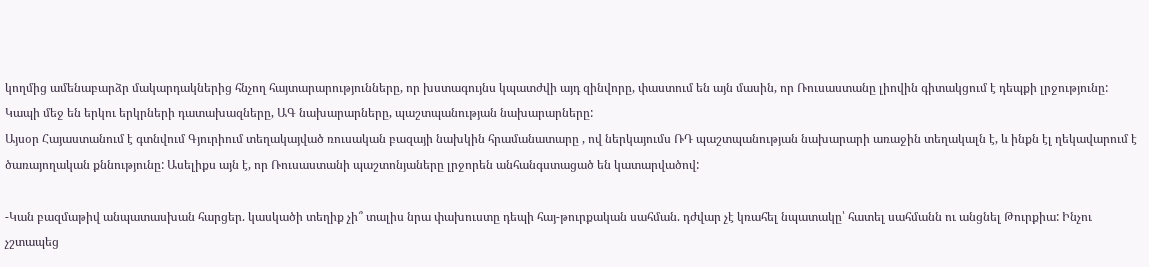կողմից ամենաբարձր մակարդակներից հնչող հայտարարությունները, որ խստագույնս կպատժվի այդ զինվորը, փաստում են այն մասին, որ Ռուսաստանը լիովին գիտակցում է դեպքի լրջությունը: Կապի մեջ են երկու երկրների դատախազները, ԱԳ նախարարները, պաշտպանության նախարարները:
Այսօր Հայաստանում է գտնվում Գյուրիում տեղակայված ռուսական բազայի նախկին հրամանատարը , ով ներկայումս ՌԴ պաշտպանության նախարարի առաջին տեղակալն է, և ինքն էլ ղեկավարում է ծառայողական քննությունը: Ասելիքս այն է, որ Ռուսաստանի պաշտոնյաները լրջորեն անհանգստացած են կատարվածով:

-Կան բազմաթիվ անպատասխան հարցեր. կասկածի տեղիք չի՞ տալիս նրա փախուստը դեպի հայ-թուրքական սահման. դժվար չէ կռահել նպատակը՝ հատել սահմանն ու անցնել Թուրքիա: Ինչու չշտապեց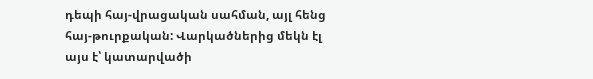դեպի հայ-վրացական սահման, այլ հենց հայ-թուրքական: Վարկածներից մեկն էլ այս է՝ կատարվածի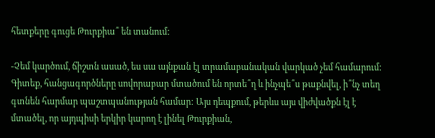հետքերը գուցե Թուրքիա՞ են տանում:

-Չեմ կարծում, ճիշտն ասած, ես սա այնքան էլ տրամաբանական վարկած չեմ համարում: Գիտեք, հանցագործները սովորաբար մտածում են որտե՞ղ և ինչպե՞ս թաքնվել, ի՞նչ տեղ գտնեն հարմար պաշտպանության համար: Այս դեպքում, թերևս այս վիժվածքն էլ է մտածել, որ այդպիսի երկիր կարող է լինել Թուրքիան,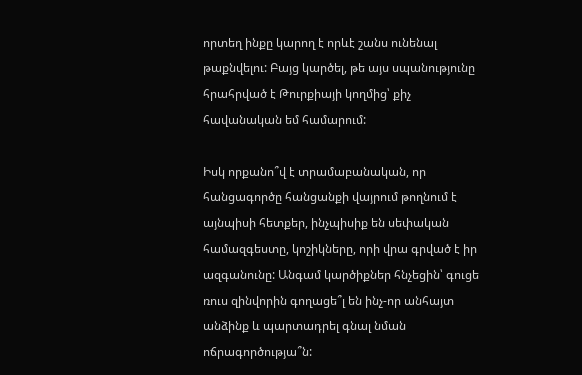որտեղ ինքը կարող է որևէ շանս ունենալ թաքնվելու: Բայց կարծել, թե այս սպանությունը հրահրված է Թուրքիայի կողմից՝ քիչ հավանական եմ համարում:

Իսկ որքանո՞վ է տրամաբանական, որ հանցագործը հանցանքի վայրում թողնում է այնպիսի հետքեր, ինչպիսիք են սեփական համազգեստը, կոշիկները, որի վրա գրված է իր ազգանունը: Անգամ կարծիքներ հնչեցին՝ գուցե ռուս զինվորին գողացե՞լ են ինչ-որ անհայտ անձինք և պարտադրել գնալ նման ոճրագործությա՞ն: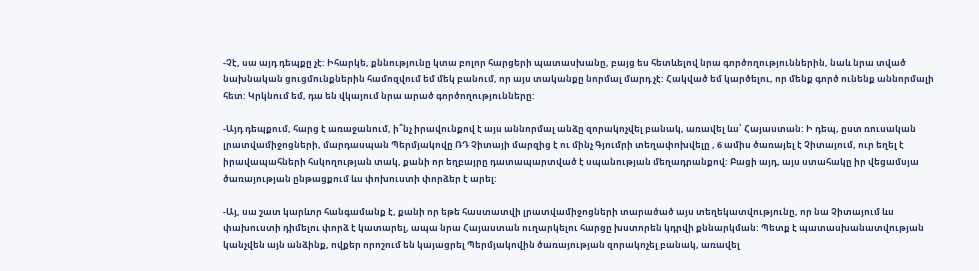-Չէ, սա այդ դեպքը չէ: Իհարկե, քննությունը կտա բոլոր հարցերի պատասխանը, բայց ես հետևելով նրա գործողություններին, նաև նրա տված նախնական ցուցմունքներին համոզվում եմ մեկ բանում, որ այս տականքը նորմալ մարդ չէ: Հակված եմ կարծելու, որ մենք գործ ունենք աննորմալի հետ: Կրկնում եմ, դա են վկայում նրա արած գործողությունները:

-Այդ դեպքում, հարց է առաջանում, ի՞նչ իրավունքով է այս աննորմալ անձը զորակոչվել բանակ, առավել ևս՝ Հայաստան: Ի դեպ, ըստ ռուսական լրատվամիջոցների, մարդասպան Պերմյակովը ՌԴ Չիտայի մարզից է ու մինչ Գյումրի տեղափոխվելը , 6 ամիս ծառայել է Չիտայում, ուր եղել է իրավապահների հսկողության տակ, քանի որ եղբայրը դատապարտված է սպանության մեղադրանքով: Բացի այդ, այս ստահակը իր վեցամսյա ծառայության ընթացքում ևս փոխուստի փորձեր է արել:

-Այ, սա շատ կարևոր հանգամանք է, քանի որ եթե հաստատվի լրատվամիջոցների տարածած այս տեղեկատվությունը, որ նա Չիտայում ևս փախուստի դիմելու փորձ է կատարել, ապա նրա Հայաստան ուղարկելու հարցը խստորեն կդրվի քննարկման: Պետք է պատասխանատվության կանչվեն այն անձինք, ովքեր որոշում են կայացրել Պերմյակովին ծառայության զորակոչել բանակ, առավել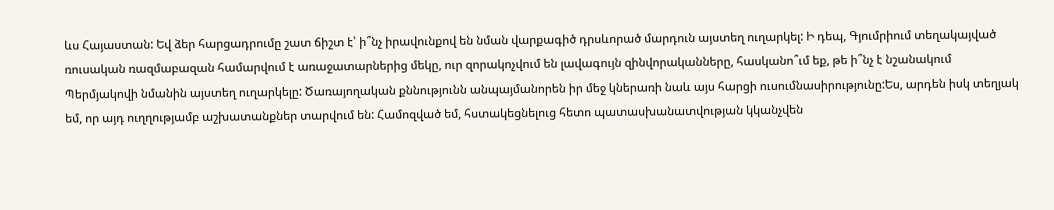ևս Հայաստան: Եվ ձեր հարցադրումը շատ ճիշտ է՝ ի՞նչ իրավունքով են նման վարքագիծ դրսևորած մարդուն այստեղ ուղարկել: Ի դեպ, Գյումրիում տեղակայված ռուսական ռազմաբազան համարվում է առաջատարներից մեկը, ուր զորակոչվում են լավագույն զինվորականները, հասկանո՞ւմ եք, թե ի՞նչ է նշանակում Պերմյակովի նմանին այստեղ ուղարկելը: Ծառայողական քննությունն անպայմանորեն իր մեջ կներառի նաև այս հարցի ուսումնասիրությունը:Ես, արդեն իսկ տեղյակ եմ, որ այդ ուղղությամբ աշխատանքներ տարվում են: Համոզված եմ, հստակեցնելուց հետո պատասխանատվության կկանչվեն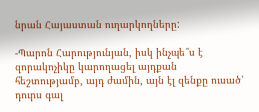նրան Հայաստան ուղարկողները:

-Պարոն Հարությունյան, իսկ ինչպե՞ս է զորակոչիկը կարողացել այդքան հեշտությամբ, այդ ժամին, այն էլ զենքը ուսած՝ դուրս գալ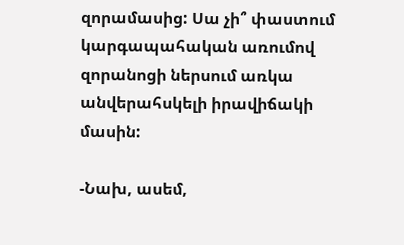զորամասից: Սա չի՞ փաստում կարգապահական առումով զորանոցի ներսում առկա անվերահսկելի իրավիճակի մասին:

-Նախ, ասեմ,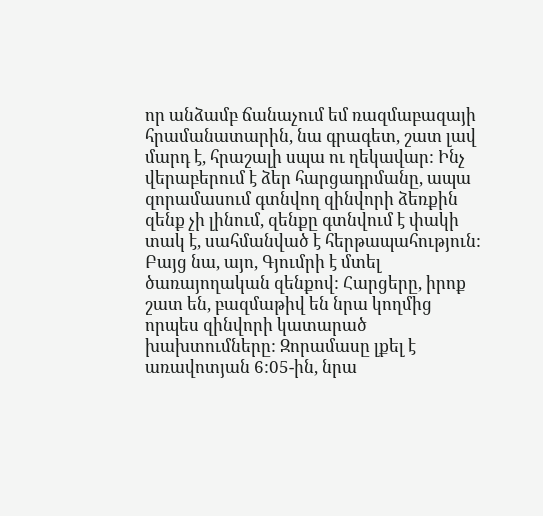որ անձամբ ճանաչում եմ ռազմաբազայի հրամանատարին, նա գրագետ, շատ լավ մարդ է, հրաշալի սպա ու ղեկավար: Ինչ վերաբերում է ձեր հարցադրմանը, ապա զորամասում գտնվող զինվորի ձեռքին զենք չի լինում, զենքը գտնվում է փակի տակ է, սահմանված է հերթապահություն: Բայց նա, այո, Գյումրի է մտել ծառայողական զենքով: Հարցերը, իրոք շատ են, բազմաթիվ են նրա կողմից որպես զինվորի կատարած խախտումները: Զորամասը լքել է առավոտյան 6:05-ին, նրա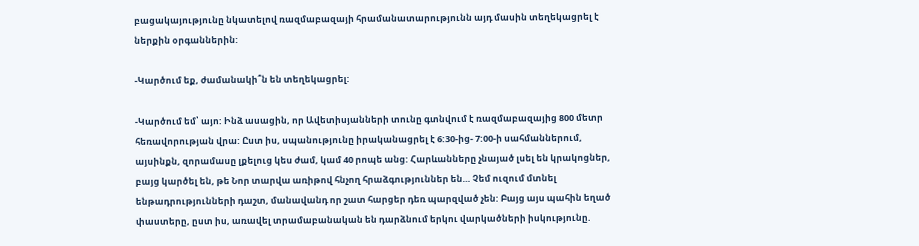բացակայությունը նկատելով ռազմաբազայի հրամանատարությունն այդ մասին տեղեկացրել է ներքին օրգաններին:

-Կարծում եք, ժամանակի՞ն են տեղեկացրել:

-Կարծում եմ՝ այո: Ինձ ասացին, որ Ավետիսյանների տունը գտնվում է ռազմաբազայից 800 մետր հեռավորության վրա: Ըստ իս, սպանությունը իրականացրել է 6:30-ից- 7:00-ի սահմաններում, այսինքն, զորամասը լքելուց կես ժամ, կամ 40 րոպե անց: Հարևանները չնայած լսել են կրակոցներ, բայց կարծել են, թե Նոր տարվա առիթով հնչող հրաձգություններ են… Չեմ ուզում մտնել ենթադրությունների դաշտ, մանավանդ որ շատ հարցեր դեռ պարզված չեն: Բայց այս պահին եղած փաստերը, ըստ իս, առավել տրամաբանական են դարձնում երկու վարկածների իսկությունը.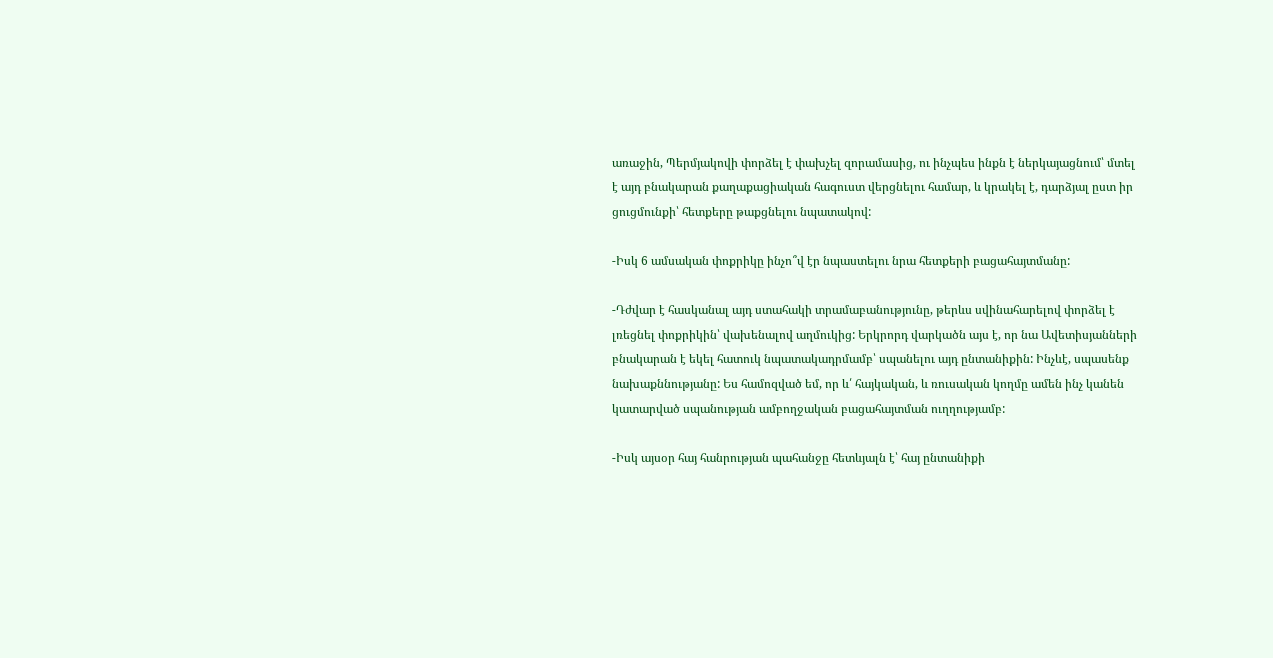առաջին, Պերմյակովի փորձել է փախչել զորամասից, ու ինչպես ինքն է ներկայացնում՝ մտել է այդ բնակարան քաղաքացիական հագուստ վերցնելու համար, և կրակել է, դարձյալ ըստ իր ցուցմունքի՝ հետքերը թաքցնելու նպատակով:

-Իսկ 6 ամսական փոքրիկը ինչո՞վ էր նպաստելու նրա հետքերի բացահայտմանը:

-Դժվար է հասկանալ այդ ստահակի տրամաբանությունը, թերևս սվինահարելով փորձել է լռեցնել փոքրիկին՝ վախենալով աղմուկից: Երկրորդ վարկածն այս է, որ նա Ավետիսյանների բնակարան է եկել հատուկ նպատակադրմամբ՝ սպանելու այդ ընտանիքին: Ինչևէ, սպասենք նախաքննությանը: Ես համոզված եմ, որ և՛ հայկական, և ռուսական կողմը ամեն ինչ կանեն կատարված սպանության ամբողջական բացահայտման ուղղությամբ:

-Իսկ այսօր հայ հանրության պահանջը հետևյալն է՝ հայ ընտանիքի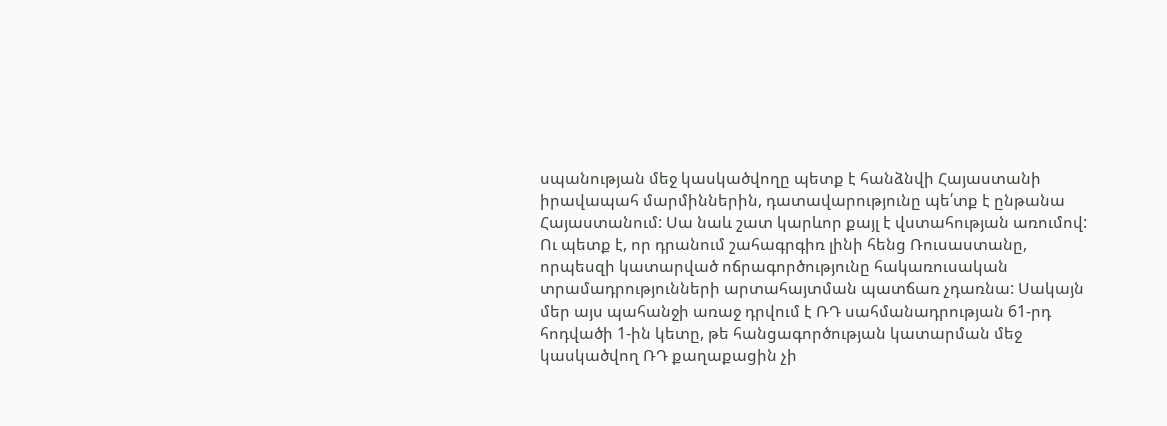սպանության մեջ կասկածվողը պետք է հանձնվի Հայաստանի իրավապահ մարմիններին, դատավարությունը պե՛տք է ընթանա Հայաստանում: Սա նաև շատ կարևոր քայլ է վստահության առումով: Ու պետք է, որ դրանում շահագրգիռ լինի հենց Ռուսաստանը, որպեսզի կատարված ոճրագործությունը հակառուսական տրամադրությունների արտահայտման պատճառ չդառնա: Սակայն մեր այս պահանջի առաջ դրվում է ՌԴ սահմանադրության 61-րդ հոդվածի 1-ին կետը, թե հանցագործության կատարման մեջ կասկածվող ՌԴ քաղաքացին չի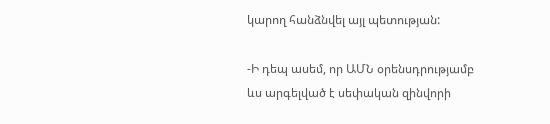կարող հանձնվել այլ պետության:

-Ի դեպ ասեմ, որ ԱՄՆ օրենսդրությամբ ևս արգելված է սեփական զինվորի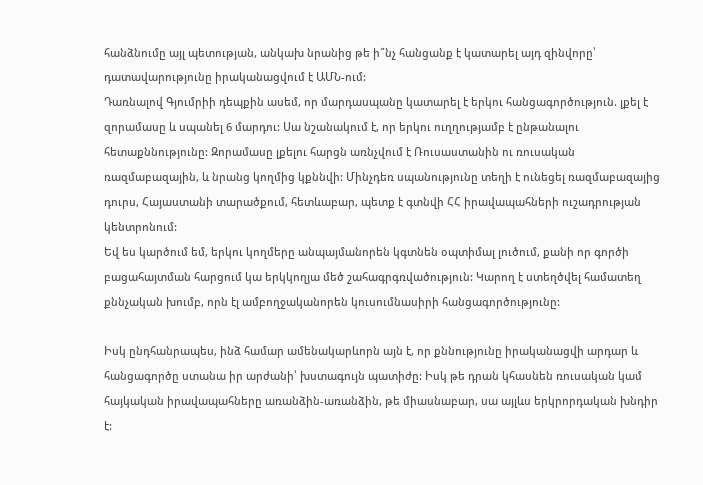հանձնումը այլ պետության, անկախ նրանից թե ի՞նչ հանցանք է կատարել այդ զինվորը՝ դատավարությունը իրականացվում է ԱՄՆ-ում:
Դառնալով Գյումրիի դեպքին ասեմ, որ մարդասպանը կատարել է երկու հանցագործություն. լքել է զորամասը և սպանել 6 մարդու: Սա նշանակում է, որ երկու ուղղությամբ է ընթանալու հետաքննությունը: Զորամասը լքելու հարցն առնչվում է Ռուսաստանին ու ռուսական ռազմաբազային, և նրանց կողմից կքննվի: Մինչդեռ սպանությունը տեղի է ունեցել ռազմաբազայից դուրս, Հայաստանի տարածքում, հետևաբար, պետք է գտնվի ՀՀ իրավապահների ուշադրության կենտրոնում:
Եվ ես կարծում եմ, երկու կողմերը անպայմանորեն կգտնեն օպտիմալ լուծում, քանի որ գործի բացահայտման հարցում կա երկկողյա մեծ շահագրգռվածություն: Կարող է ստեղծվել համատեղ քննչական խումբ, որն էլ ամբողջականորեն կուսումնասիրի հանցագործությունը:

Իսկ ընդհանրապես, ինձ համար ամենակարևորն այն է, որ քննությունը իրականացվի արդար և հանցագործը ստանա իր արժանի՝ խստագույն պատիժը: Իսկ թե դրան կհասնեն ռուսական կամ հայկական իրավապահները առանձին-առանձին, թե միասնաբար, սա այլևս երկրորդական խնդիր է: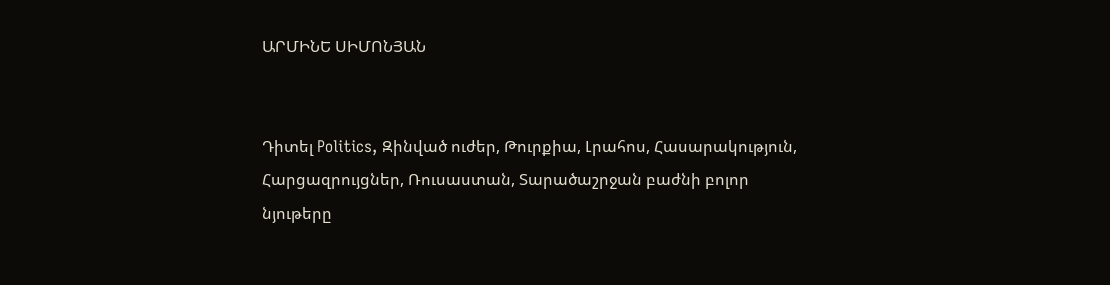ԱՐՄԻՆԵ ՍԻՄՈՆՅԱՆ


Դիտել Politics, Զինված ուժեր, Թուրքիա, Լրահոս, Հասարակություն, Հարցազրույցներ, Ռուսաստան, Տարածաշրջան բաժնի բոլոր նյութերը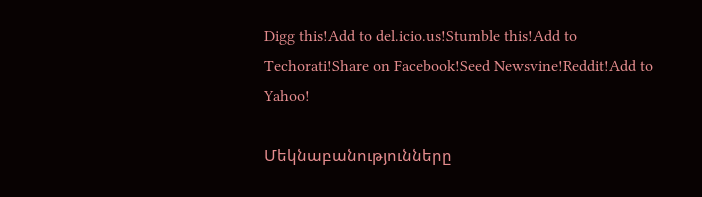Digg this!Add to del.icio.us!Stumble this!Add to Techorati!Share on Facebook!Seed Newsvine!Reddit!Add to Yahoo!

Մեկնաբանությունները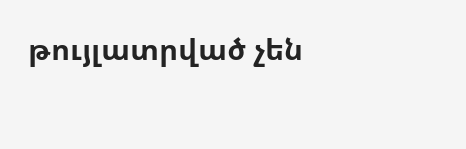թույլատրված չեն